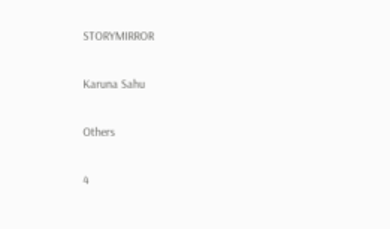STORYMIRROR

Karuna Sahu

Others

4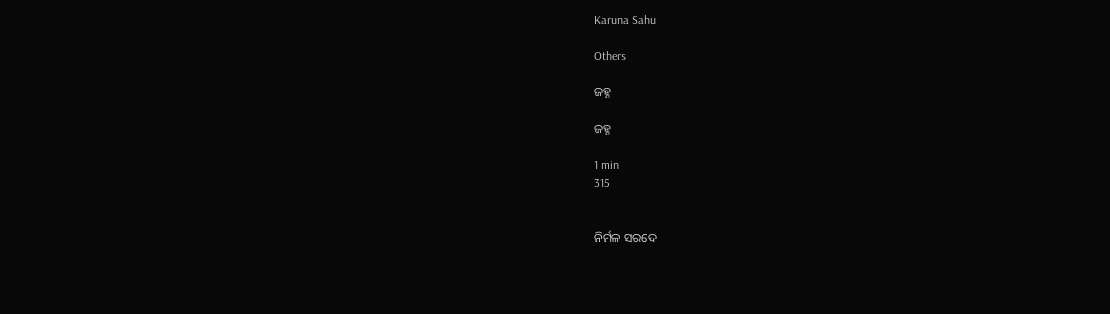Karuna Sahu

Others

ଜହ୍ନ

ଜହ୍ନ

1 min
315


ନିର୍ମଳ ସରଦେ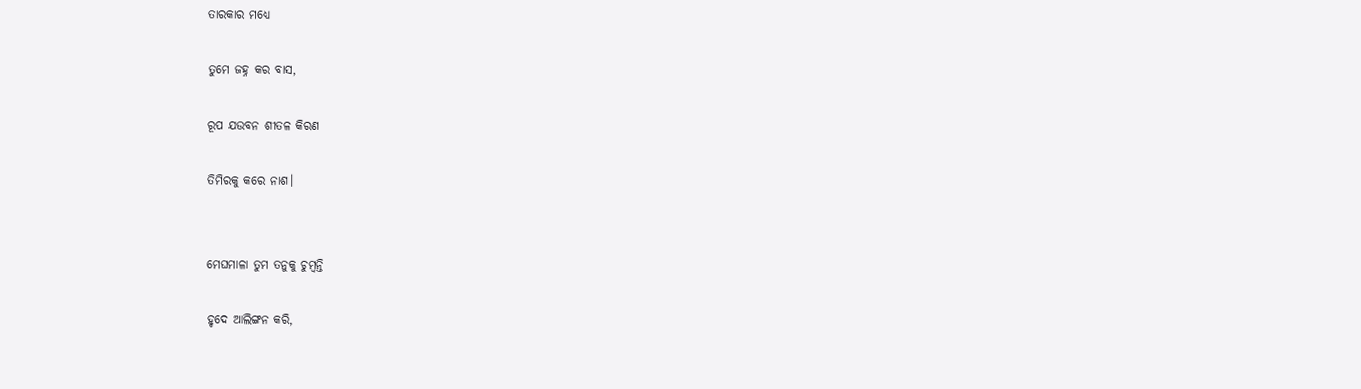ତାରକାର ମଧ୍ୟେ

ତୁମେ ଜହ୍ନ କର ବାସ,

ରୂପ ଯଉବନ ଶୀତଳ କିରଣ

ତିମିରକୁ କରେ ନାଶ।


ମେଘମାଳା ତୁମ ତନୁକୁ ଚୁମ୍ବନ୍ତି

ହୃଦେ ଆଲିଙ୍ଗନ କରି,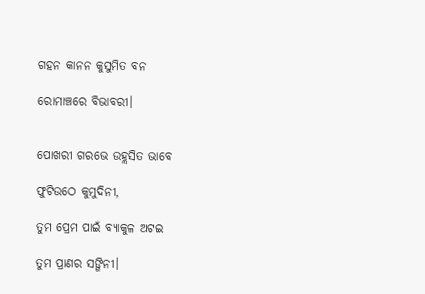ଗହନ କାନନ କୁସୁମିତ ବନ

ରୋମାଞ୍ଚରେ ବିଭାବରୀ।


ପୋଖରୀ ଗରଭେ ଉହ୍ଲସିତ ଭାବେ

ଫୁଟିଉଠେ କୁମୁଦିନୀ,

ତୁମ ପ୍ରେମ ପାଇଁ ବ୍ୟାକୁଳ ଅଟଇ

ତୁମ ପ୍ରାଣର ସଙ୍ଗିନୀ।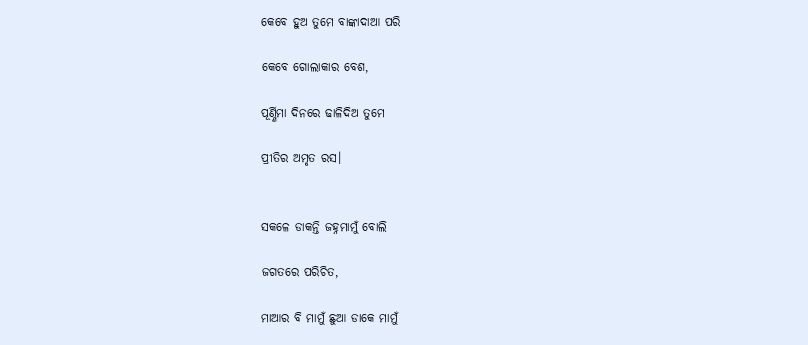କେବେ ହୁଅ ତୁମେ ବାଙ୍କାଦାଆ ପରି

କେବେ ଗୋଲାକାର ବେଶ,

ପୂର୍ଣ୍ଣିମା ଦିନରେ ଢାଳିଦିଅ ତୁମେ

ପ୍ରୀତିର ଅମୃତ ରସ।


ସକଳେ ଡାକନ୍ତି ଜହ୍ନମାମୁଁ ବୋଲି

ଜଗତରେ ପରିଚିତ,

ମାଆର ବି ମାମୁଁ ଛୁଆ ଡାକେ ମାମୁଁ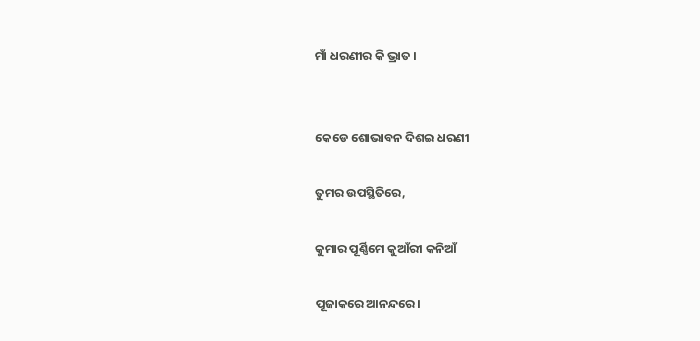ମାଁ ଧରଣୀର କି ଭ୍ରାତ ।


କେଡେ ଶୋଭାବନ ଦିଶଇ ଧରଣୀ

ତୁମର ଉପସ୍ଥିତିରେ,

କୁମାର ପୂର୍ଣ୍ଣିମେ କୁଆଁରୀ କନିଆଁ

ପୂଜାକରେ ଆନନ୍ଦରେ।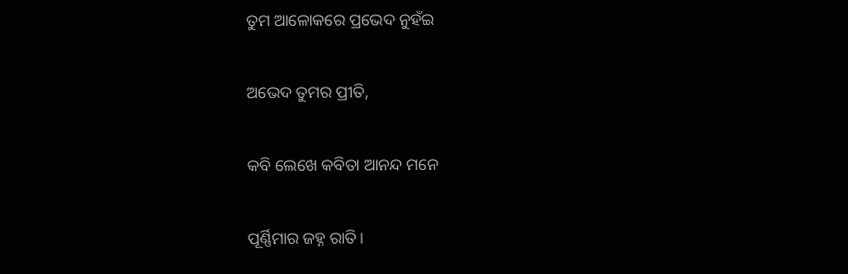ତୁମ ଆଳୋକରେ ପ୍ରଭେଦ ନୁହଁଇ

ଅଭେଦ ତୁମର ପ୍ରୀତି,

କବି ଲେଖେ କବିତା ଆନନ୍ଦ ମନେ

ପୂର୍ଣ୍ଣିମାର ଜହ୍ନ ରାତି।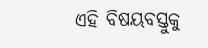ଏହି ବିଷୟବସ୍ତୁକୁ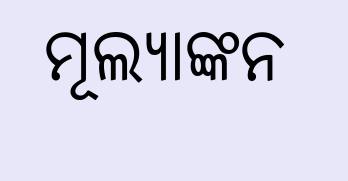ମୂଲ୍ୟାଙ୍କନ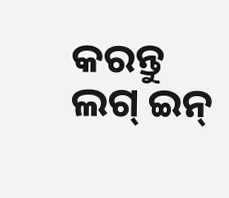କରନ୍ତୁ
ଲଗ୍ ଇନ୍